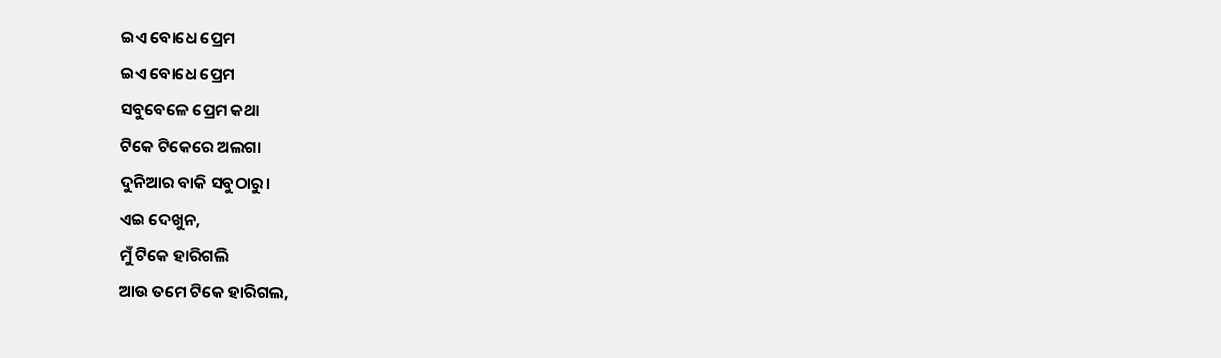ଇଏ ବୋଧେ ପ୍ରେମ
ଇଏ ବୋଧେ ପ୍ରେମ
ସବୁବେଳେ ପ୍ରେମ କଥା
ଟିକେ ଟିକେରେ ଅଲଗା
ଦୁନିଆର ବାକି ସବୁଠାରୁ।
ଏଇ ଦେଖୁନ,
ମୁଁ ଟିକେ ହାରିଗଲି
ଆଉ ତମେ ଟିକେ ହାରିଗଲ,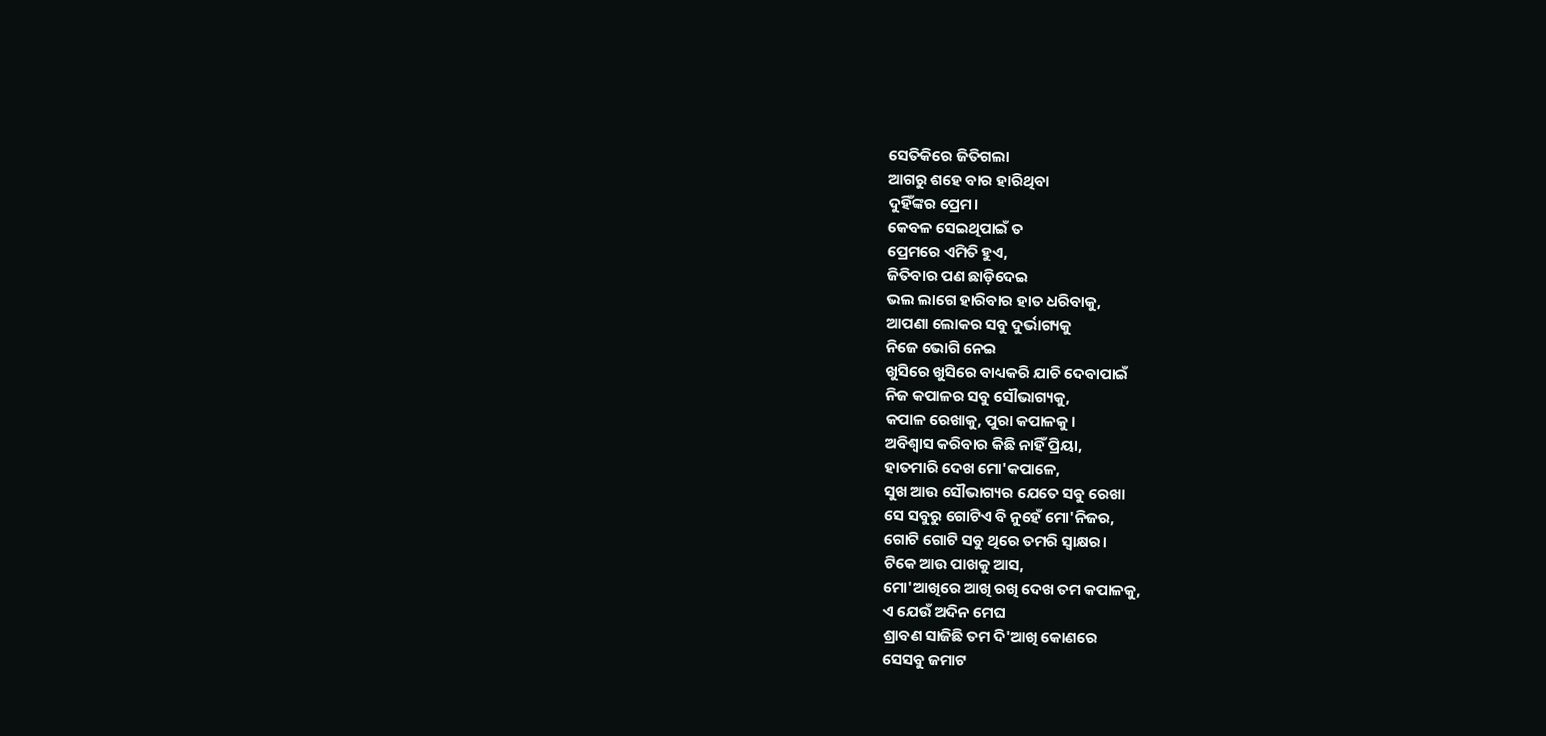ସେତିକିରେ ଜିତିଗଲା
ଆଗରୁ ଶହେ ବାର ହାରିଥିବା
ଦୁହିଁଙ୍କର ପ୍ରେମ।
କେବଳ ସେଇଥିପାଇଁ ତ
ପ୍ରେମରେ ଏମିତି ହୁଏ,
ଜିତିବାର ପଣ ଛାଡ଼ିଦେଇ
ଭଲ ଲାଗେ ହାରିବାର ହାତ ଧରିବାକୁ,
ଆପଣା ଲୋକର ସବୁ ଦୁର୍ଭାଗ୍ୟକୁ
ନିଜେ ଭୋଗି ନେଇ
ଖୁସିରେ ଖୁସିରେ ବାଧ୍ୟକରି ଯାଚି ଦେବାପାଇଁ
ନିଜ କପାଳର ସବୁ ସୌଭାଗ୍ୟକୁ,
କପାଳ ରେଖାକୁ, ପୁରା କପାଳକୁ।
ଅବିଶ୍ୱାସ କରିବାର କିଛି ନାହିଁ ପ୍ରିୟା,
ହାତମାରି ଦେଖ ମୋ'କପାଳେ,
ସୁଖ ଆଉ ସୌଭାଗ୍ୟର ଯେତେ ସବୁ ରେଖା
ସେ ସବୁରୁ ଗୋଟିଏ ବି ନୁହେଁ ମୋ'ନିଜର,
ଗୋଟି ଗୋଟି ସବୁ ଥିରେ ତମରି ସ୍ଵାକ୍ଷର।
ଟିକେ ଆଉ ପାଖକୁ ଆସ,
ମୋ'ଆଖିରେ ଆଖି ରଖି ଦେଖ ତମ କପାଳକୁ,
ଏ ଯେଉଁ ଅଦିନ ମେଘ
ଶ୍ରାବଣ ସାଜିଛି ତମ ଦି'ଆଖି କୋଣରେ
ସେସବୁ ଜମାଟ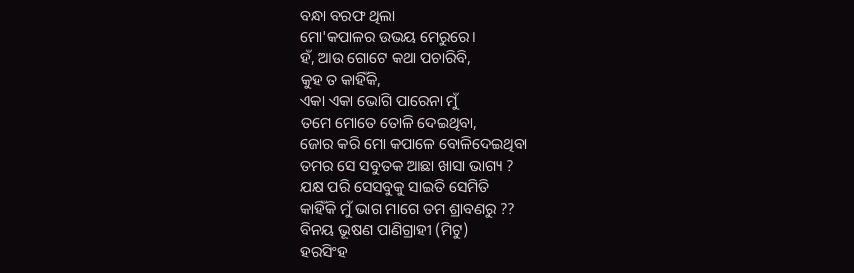ବନ୍ଧା ବରଫ ଥିଲା
ମୋ'କପାଳର ଉଭୟ ମେରୁରେ।
ହଁ, ଆଉ ଗୋଟେ କଥା ପଚାରିବି,
କୁହ ତ କାହିଁକି,
ଏକା ଏକା ଭୋଗି ପାରେନା ମୁଁ
ତମେ ମୋତେ ତୋଳି ଦେଇଥିବା,
ଜୋର କରି ମୋ କପାଳେ ବୋଳିଦେଇଥିବା
ତମର ସେ ସବୁତକ ଆଛା ଖାସା ଭାଗ୍ୟ ?
ଯକ୍ଷ ପରି ସେସବୁକୁ ସାଇତି ସେମିତି
କାହିଁକି ମୁଁ ଭାଗ ମାଗେ ତମ ଶ୍ରାବଣରୁ ??
ବିନୟ ଭୂଷଣ ପାଣିଗ୍ରାହୀ (ମିଟୁ)
ହରସିଂହ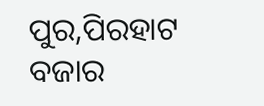ପୁର,ପିରହାଟ ବଜାର